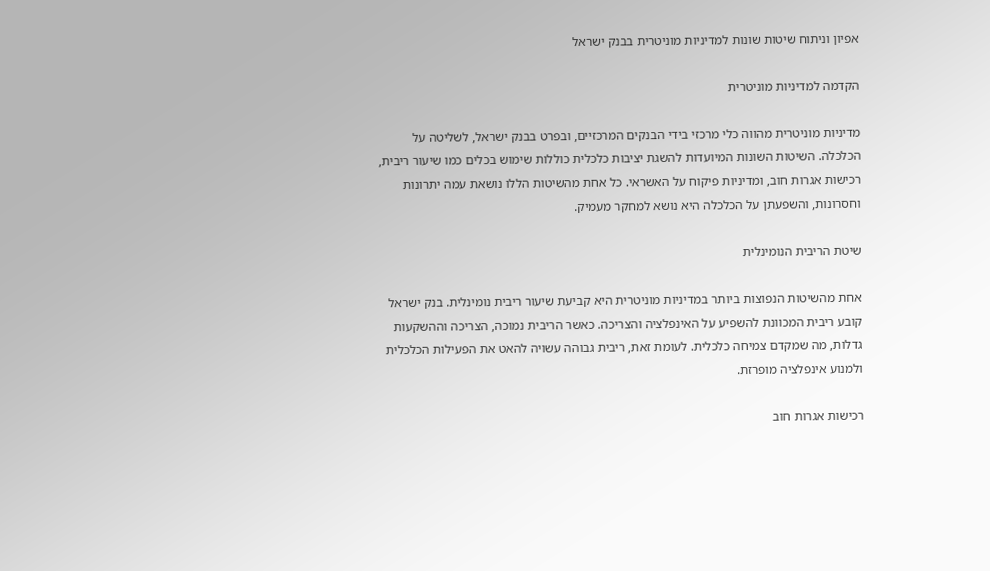אפיון וניתוח שיטות שונות למדיניות מוניטרית בבנק ישראל

הקדמה למדיניות מוניטרית

מדיניות מוניטרית מהווה כלי מרכזי בידי הבנקים המרכזיים, ובפרט בבנק ישראל, לשליטה על הכלכלה. השיטות השונות המיועדות להשגת יציבות כלכלית כוללות שימוש בכלים כמו שיעור ריבית, רכישות אגרות חוב, ומדיניות פיקוח על האשראי. כל אחת מהשיטות הללו נושאת עמה יתרונות וחסרונות, והשפעתן על הכלכלה היא נושא למחקר מעמיק.

שיטת הריבית הנומינלית

אחת מהשיטות הנפוצות ביותר במדיניות מוניטרית היא קביעת שיעור ריבית נומינלית. בנק ישראל קובע ריבית המכוונת להשפיע על האינפלציה והצריכה. כאשר הריבית נמוכה, הצריכה וההשקעות גדלות, מה שמקדם צמיחה כלכלית. לעומת זאת, ריבית גבוהה עשויה להאט את הפעילות הכלכלית ולמנוע אינפלציה מופרזת.

רכישות אגרות חוב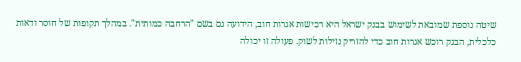שיטה נוספת שמובאת לשימוש בבנק ישראל היא רכישות אגרות חוב, הידועה גם בשם "הרחבה כמותית". במהלך תקופות של חוסר ודאות כלכלית, הבנק רוכש אגרות חוב כדי להזריק נזילות לשוק. פעולה זו יכולה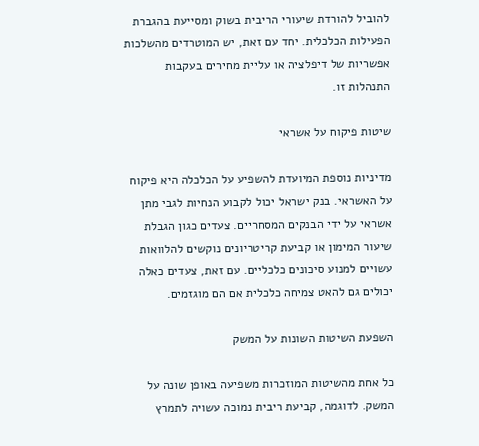להוביל להורדת שיעורי הריבית בשוק ומסייעת בהגברת הפעילות הכלכלית. יחד עם זאת, יש המוטרדים מהשלכות אפשריות של דיפלציה או עליית מחירים בעקבות התנהלות זו.

שיטות פיקוח על אשראי

מדיניות נוספת המיועדת להשפיע על הכלכלה היא פיקוח על האשראי. בנק ישראל יכול לקבוע הנחיות לגבי מתן אשראי על ידי הבנקים המסחריים. צעדים כגון הגבלת שיעור המימון או קביעת קריטריונים נוקשים להלוואות עשויים למנוע סיכונים כלכליים. עם זאת, צעדים כאלה יכולים גם להאט צמיחה כלכלית אם הם מוגזמים.

השפעת השיטות השונות על המשק

כל אחת מהשיטות המוזכרות משפיעה באופן שונה על המשק. לדוגמה, קביעת ריבית נמוכה עשויה לתמרץ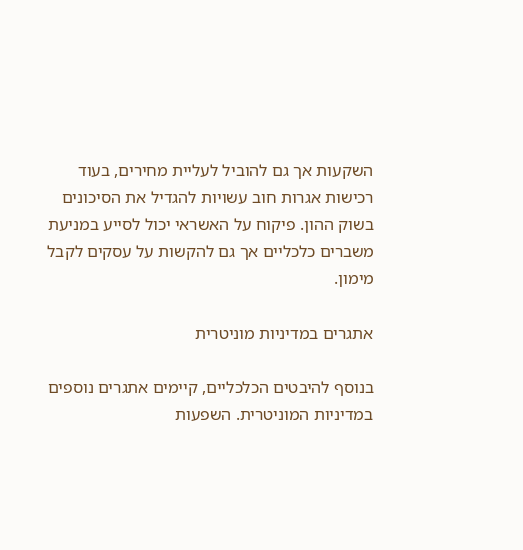השקעות אך גם להוביל לעליית מחירים, בעוד רכישות אגרות חוב עשויות להגדיל את הסיכונים בשוק ההון. פיקוח על האשראי יכול לסייע במניעת משברים כלכליים אך גם להקשות על עסקים לקבל מימון.

אתגרים במדיניות מוניטרית

בנוסף להיבטים הכלכליים, קיימים אתגרים נוספים במדיניות המוניטרית. השפעות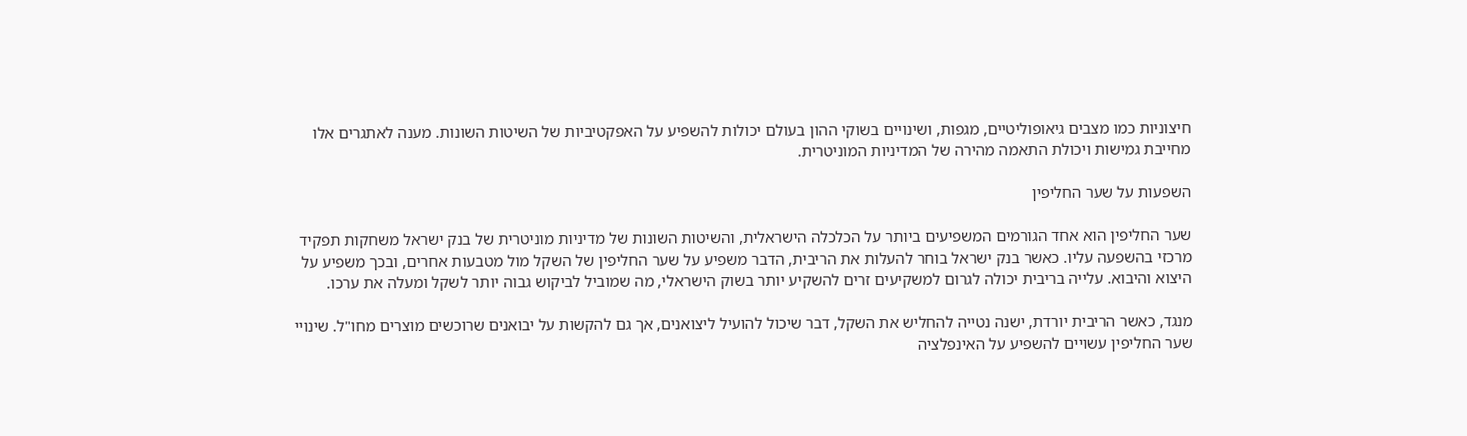חיצוניות כמו מצבים גיאופוליטיים, מגפות, ושינויים בשוקי ההון בעולם יכולות להשפיע על האפקטיביות של השיטות השונות. מענה לאתגרים אלו מחייבת גמישות ויכולת התאמה מהירה של המדיניות המוניטרית.

השפעות על שער החליפין

שער החליפין הוא אחד הגורמים המשפיעים ביותר על הכלכלה הישראלית, והשיטות השונות של מדיניות מוניטרית של בנק ישראל משחקות תפקיד מרכזי בהשפעה עליו. כאשר בנק ישראל בוחר להעלות את הריבית, הדבר משפיע על שער החליפין של השקל מול מטבעות אחרים, ובכך משפיע על היצוא והיבוא. עלייה בריבית יכולה לגרום למשקיעים זרים להשקיע יותר בשוק הישראלי, מה שמוביל לביקוש גבוה יותר לשקל ומעלה את ערכו.

מנגד, כאשר הריבית יורדת, ישנה נטייה להחליש את השקל, דבר שיכול להועיל ליצואנים, אך גם להקשות על יבואנים שרוכשים מוצרים מחו"ל. שינויי שער החליפין עשויים להשפיע על האינפלציה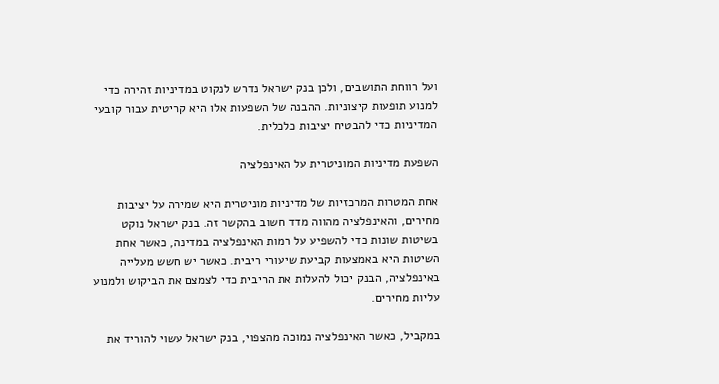ועל רווחת התושבים, ולכן בנק ישראל נדרש לנקוט במדיניות זהירה כדי למנוע תופעות קיצוניות. ההבנה של השפעות אלו היא קריטית עבור קובעי המדיניות כדי להבטיח יציבות כלכלית.

השפעת מדיניות המוניטרית על האינפלציה

אחת המטרות המרכזיות של מדיניות מוניטרית היא שמירה על יציבות מחירים, והאינפלציה מהווה מדד חשוב בהקשר זה. בנק ישראל נוקט בשיטות שונות כדי להשפיע על רמות האינפלציה במדינה, כאשר אחת השיטות היא באמצעות קביעת שיעורי ריבית. כאשר יש חשש מעלייה באינפלציה, הבנק יכול להעלות את הריבית כדי לצמצם את הביקוש ולמנוע עליות מחירים.

במקביל, כאשר האינפלציה נמוכה מהצפוי, בנק ישראל עשוי להוריד את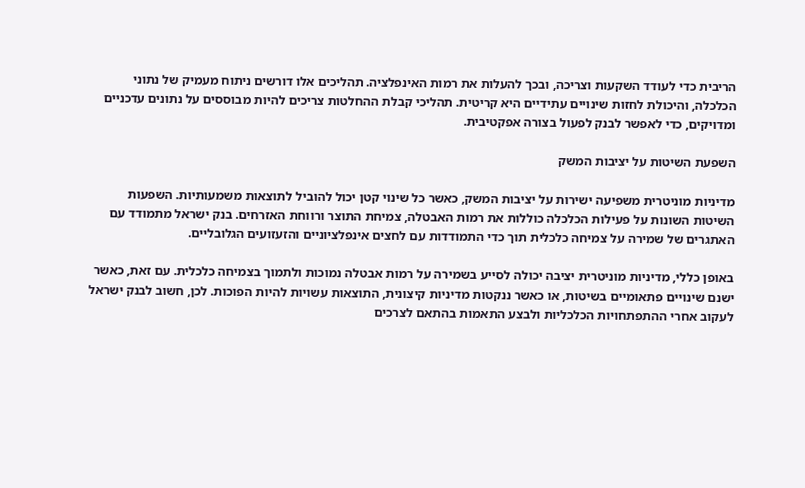הריבית כדי לעודד השקעות וצריכה, ובכך להעלות את רמות האינפלציה. תהליכים אלו דורשים ניתוח מעמיק של נתוני הכלכלה, והיכולת לחזות שינויים עתידיים היא קריטית. תהליכי קבלת ההחלטות צריכים להיות מבוססים על נתונים עדכניים ומדויקים, כדי לאפשר לבנק לפעול בצורה אפקטיבית.

השפעת השיטות על יציבות המשק

מדיניות מוניטרית משפיעה ישירות על יציבות המשק, כאשר כל שינוי קטן יכול להוביל לתוצאות משמעותיות. השפעות השיטות השונות על פעילות הכלכלה כוללות את רמות האבטלה, צמיחת התוצר ורווחת האזרחים. בנק ישראל מתמודד עם האתגרים של שמירה על צמיחה כלכלית תוך כדי התמודדות עם לחצים אינפלציוניים והזעזועים הגלובליים.

באופן כללי, מדיניות מוניטרית יציבה יכולה לסייע בשמירה על רמות אבטלה נמוכות ולתמוך בצמיחה כלכלית. עם זאת, כאשר ישנם שינויים פתאומיים בשיטות, או כאשר ננקטות מדיניות קיצונית, התוצאות עשויות להיות הפוכות. לכן, חשוב לבנק ישראל לעקוב אחרי ההתפתחויות הכלכליות ולבצע התאמות בהתאם לצרכים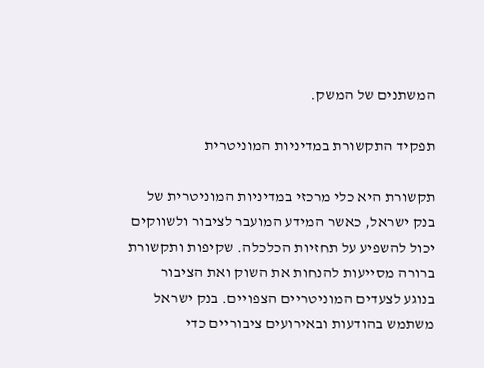המשתנים של המשק.

תפקיד התקשורת במדיניות המוניטרית

תקשורת היא כלי מרכזי במדיניות המוניטרית של בנק ישראל, כאשר המידע המועבר לציבור ולשווקים יכול להשפיע על תחזיות הכלכלה. שקיפות ותקשורת ברורה מסייעות להנחות את השוק ואת הציבור בנוגע לצעדים המוניטריים הצפויים. בנק ישראל משתמש בהודעות ובאירועים ציבוריים כדי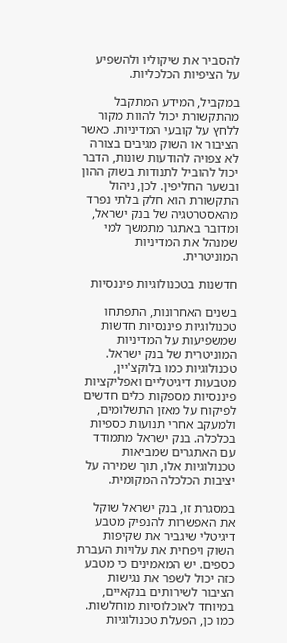להסביר את שיקוליו ולהשפיע על הציפיות הכלכליות.

במקביל, המידע המתקבל מהתקשורת יכול להוות מקור ללחץ על קובעי המדיניות. כאשר הציבור או השוק מגיבים בצורה לא צפויה להודעות שונות, הדבר יכול להוביל לתנודות בשוק ההון ובשער החליפין. לכן, ניהול התקשורת הוא חלק בלתי נפרד מהאסטרטגיה של בנק ישראל, ומדובר באתגר מתמשך למי שמנהל את המדיניות המוניטרית.

חדשנות בטכנולוגיות פיננסיות

בשנים האחרונות, התפתחו טכנולוגיות פיננסיות חדשות שמשפיעות על המדיניות המוניטרית של בנק ישראל. טכנולוגיות כמו בלוקצ'יין, מטבעות דיגיטליים ואפליקציות פיננסיות מספקות כלים חדשים לפיקוח על מאזן התשלומים, ולמעקב אחרי תנועות כספיות בכלכלה. בנק ישראל מתמודד עם האתגרים שמביאות טכנולוגיות אלו, תוך שמירה על יציבות הכלכלה המקומית.

במסגרת זו, בנק ישראל שוקל את האפשרות להנפיק מטבע דיגיטלי שיגביר את שקיפות השוק ויפחית את עלויות העברת כספים. יש המאמינים כי מטבע כזה יכול לשפר את נגישות הציבור לשירותים בנקאיים, במיוחד לאוכלוסיות מוחלשות. כמו כן, הפעלת טכנולוגיות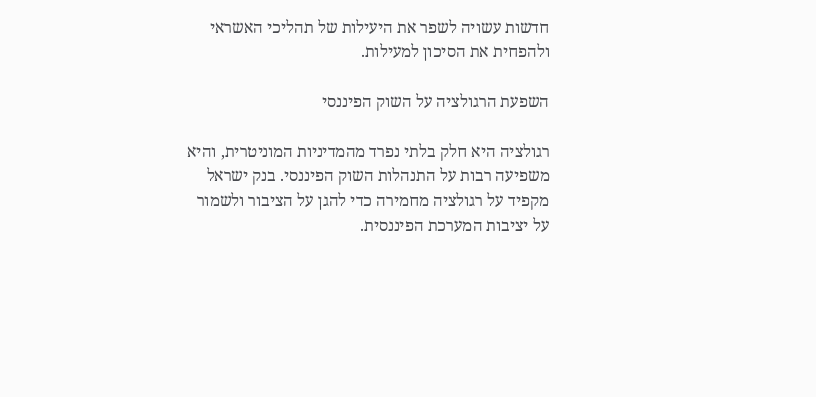חדשות עשויה לשפר את היעילות של תהליכי האשראי ולהפחית את הסיכון למעילות.

השפעת הרגולציה על השוק הפיננסי

רגולציה היא חלק בלתי נפרד מהמדיניות המוניטרית, והיא משפיעה רבות על התנהלות השוק הפיננסי. בנק ישראל מקפיד על רגולציה מחמירה כדי להגן על הציבור ולשמור על יציבות המערכת הפיננסית.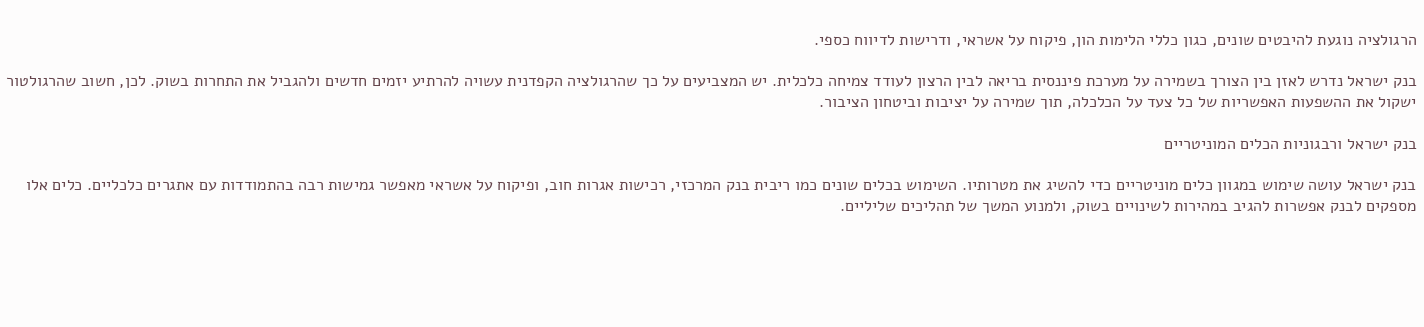הרגולציה נוגעת להיבטים שונים, כגון כללי הלימות הון, פיקוח על אשראי, ודרישות לדיווח כספי.

בנק ישראל נדרש לאזן בין הצורך בשמירה על מערכת פיננסית בריאה לבין הרצון לעודד צמיחה כלכלית. יש המצביעים על כך שהרגולציה הקפדנית עשויה להרתיע יזמים חדשים ולהגביל את התחרות בשוק. לכן, חשוב שהרגולטור ישקול את ההשפעות האפשריות של כל צעד על הכלכלה, תוך שמירה על יציבות וביטחון הציבור.

בנק ישראל ורבגוניות הכלים המוניטריים

בנק ישראל עושה שימוש במגוון כלים מוניטריים כדי להשיג את מטרותיו. השימוש בכלים שונים כמו ריבית בנק המרכזי, רכישות אגרות חוב, ופיקוח על אשראי מאפשר גמישות רבה בהתמודדות עם אתגרים כלכליים. כלים אלו מספקים לבנק אפשרות להגיב במהירות לשינויים בשוק, ולמנוע המשך של תהליכים שליליים.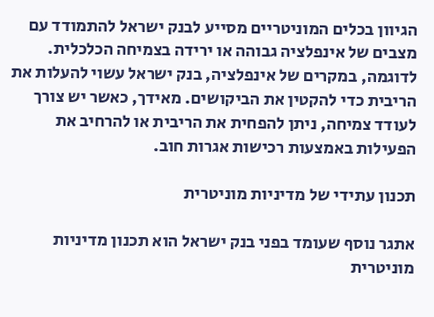הגיוון בכלים המוניטריים מסייע לבנק ישראל להתמודד עם מצבים של אינפלציה גבוהה או ירידה בצמיחה הכלכלית. לדוגמה, במקרים של אינפלציה, בנק ישראל עשוי להעלות את הריבית כדי להקטין את הביקושים. מאידך, כאשר יש צורך לעודד צמיחה, ניתן להפחית את הריבית או להרחיב את הפעילות באמצעות רכישות אגרות חוב.

תכנון עתידי של מדיניות מוניטרית

אתגר נוסף שעומד בפני בנק ישראל הוא תכנון מדיניות מוניטרית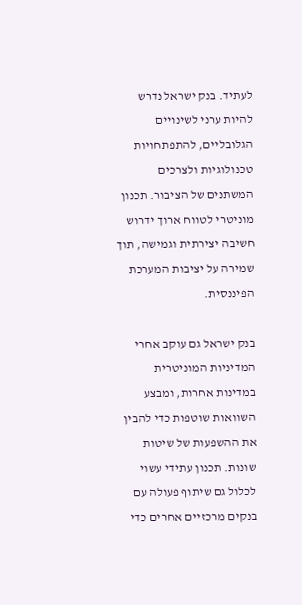לעתיד. בנק ישראל נדרש להיות ערני לשינויים הגלובליים, להתפתחויות טכנולוגיות ולצרכים המשתנים של הציבור. תכנון מוניטרי לטווח ארוך ידרוש חשיבה יצירתית וגמישה, תוך שמירה על יציבות המערכת הפיננסית.

בנק ישראל גם עוקב אחרי המדיניות המוניטרית במדינות אחרות, ומבצע השוואות שוטפות כדי להבין את ההשפעות של שיטות שונות. תכנון עתידי עשוי לכלול גם שיתוף פעולה עם בנקים מרכזיים אחרים כדי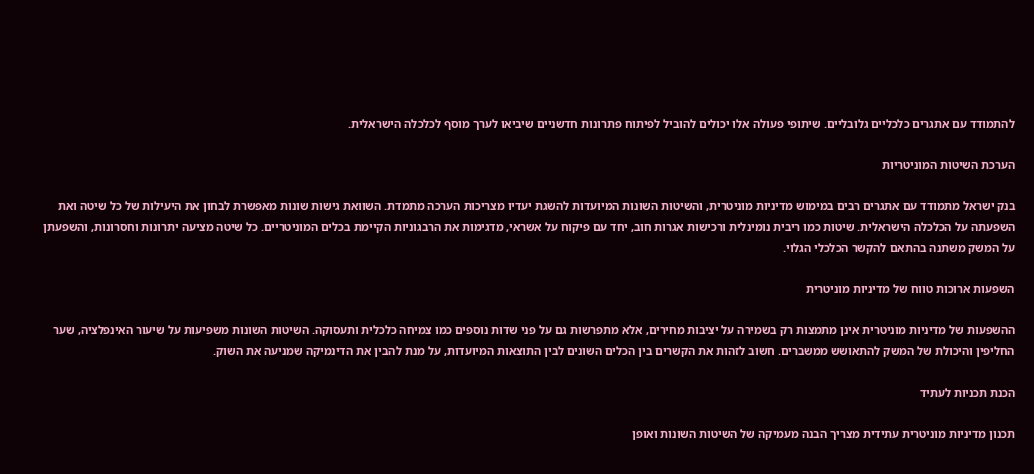להתמודד עם אתגרים כלכליים גלובליים. שיתופי פעולה אלו יכולים להוביל לפיתוח פתרונות חדשניים שיביאו לערך מוסף לכלכלה הישראלית.

הערכת השיטות המוניטריות

בנק ישראל מתמודד עם אתגרים רבים במימוש מדיניות מוניטרית, והשיטות השונות המיועדות להשגת יעדיו מצריכות הערכה מתמדת. השוואת גישות שונות מאפשרת לבחון את היעילות של כל שיטה ואת השפעתה על הכלכלה הישראלית. שיטות כמו ריבית נומינלית ורכישות אגרות חוב, יחד עם פיקוח על אשראי, מדגימות את הרבגוניות הקיימת בכלים המוניטריים. כל שיטה מציעה יתרונות וחסרונות, והשפעתן על המשק משתנה בהתאם להקשר הכלכלי הגלוי.

השפעות ארוכות טווח של מדיניות מוניטרית

ההשפעות של מדיניות מוניטרית אינן מתמצות רק בשמירה על יציבות מחירים, אלא מתפרשות גם על פני שדות נוספים כמו צמיחה כלכלית ותעסוקה. השיטות השונות משפיעות על שיעור האינפלציה, שער החליפין והיכולת של המשק להתאושש ממשברים. חשוב לזהות את הקשרים בין הכלים השונים לבין התוצאות המיועדות, על מנת להבין את הדינמיקה שמניעה את השוק.

הכנת תכניות לעתיד

תכנון מדיניות מוניטרית עתידית מצריך הבנה מעמיקה של השיטות השונות ואופן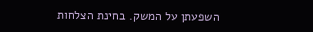השפעתן על המשק. בחינת הצלחות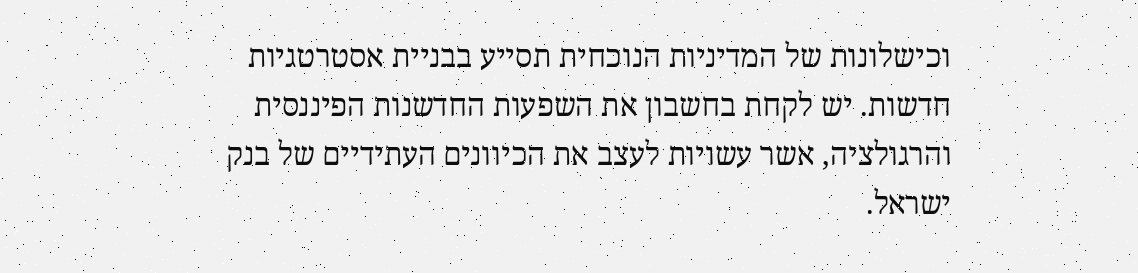וכישלונות של המדיניות הנוכחית תסייע בבניית אסטרטגיות חדשות. יש לקחת בחשבון את השפעות החדשנות הפיננסית והרגולציה, אשר עשויות לעצב את הכיוונים העתידיים של בנק ישראל.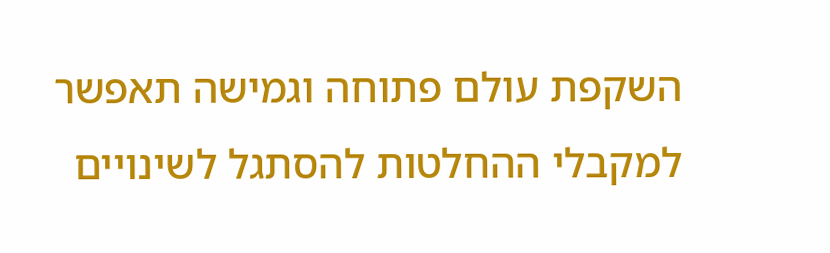השקפת עולם פתוחה וגמישה תאפשר למקבלי ההחלטות להסתגל לשינויים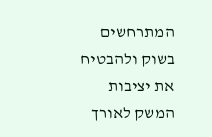המתרחשים בשוק ולהבטיח את יציבות המשק לאורך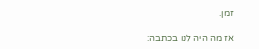זמן.

אז מה היה לנו בכתבה: